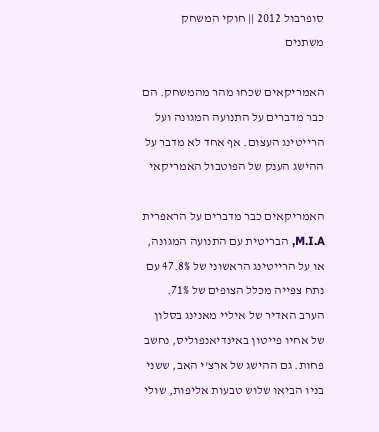סופרבול 2012 || חוקי המשחק משתנים

האמריקאים שכחו מהר מהמשחק. הם כבר מדברים על התנועה המגונה ועל הרייטינג העצום. אף אחד לא מדבר על ההישג הענק של הפוטבול האמריקאי

האמריקאים כבר מדברים על הראפרית M.I.A, הבריטית עם התנועה המגונה, או על הרייטינג הראשוני של 47.8% עם נתח צפייה מכלל הצופים של 71%. הערב האדיר של איליי מאנינג בסלון של אחיו פייטון באינדיאנפוליס, נחשב פחות. גם ההישג של ארצ'י האב, ששני בניו הביאו שלוש טבעות אליפות, שולי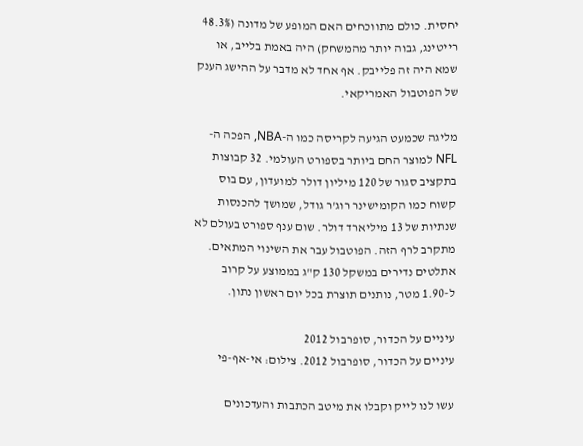יחסית. כולם מתווכחים האם המופע של מדונה (48.3% רייטינג, גבוה יותר מהמשחק) היה באמת בלייב, או שמא היה זה פלייבק. אף אחד לא מדבר על ההישג הענק של הפוטבול האמריקאי.

מליגה שכמעט הגיעה לקריסה כמו ה-NBA, הפכה ה-NFL למוצר החם ביותר בספורט העולמי. 32 קבוצות בתקציב סגור של 120 מיליון דולר למועדון, עם בוס קשוח כמו הקומישינר רוג'ר גודל, שמושך להכנסות שנתיות של 13 מיליארד דולר. שום ענף ספורט בעולם לא מתקרב לרף הזה. הפוטבול עבר את השינוי המתאים. אתלטים נדירים במשקל 130 ק"ג בממוצע על קרוב ל-1.90 מטר, נותנים תוצרת בכל יום ראשון נתון.

עיניים על הכדור, סופרבול 2012
עיניים על הכדור, סופרבול 2012. צילום: אי-אף-פי

עשו לנו לייק וקבלו את מיטב הכתבות והעדכונים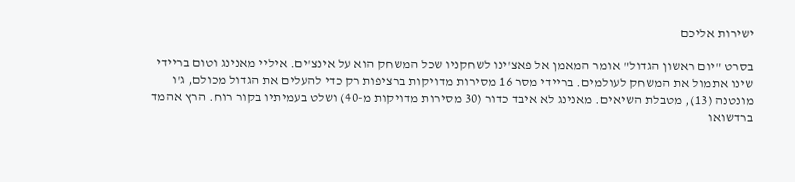ישירות אליכם

בסרט "יום ראשון הגדול" אומר המאמן אל פאצ'ינו לשחקניו שכל המשחק הוא על אינצ'ים. איליי מאנינג וטום בריידי שינו אתמול את המשחק לעולמים. בריידי מסר 16 מסירות מדויקות ברציפות רק כדי להעלים את הגדול מכולם, ג'ו מונטנה (13), מטבלת השיאים. מאנינג לא איבד כדור (30 מסירות מדויקות מ-40) ושלט בעמיתיו בקור רוח. הרץ אהמד ברדשואו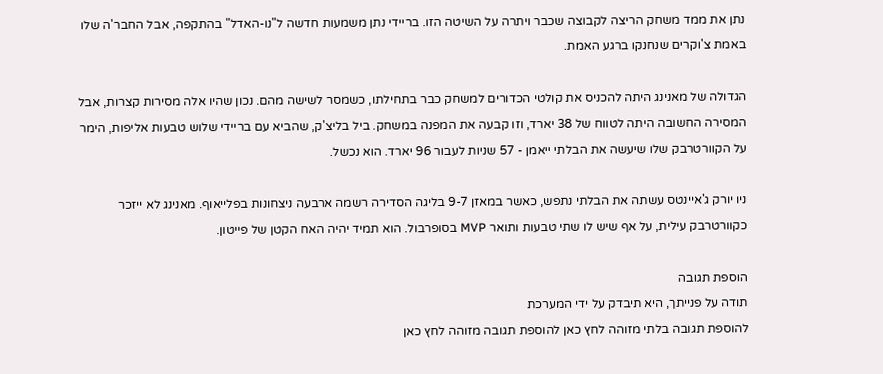נתן את ממד משחק הריצה לקבוצה שכבר ויתרה על השיטה הזו. בריידי נתן משמעות חדשה ל"נו-האדל" בהתקפה, אבל החבר'ה שלו באמת צ'וקרים שנחנקו ברגע האמת.

הגדולה של מאנינג היתה להכניס את קולטי הכדורים למשחק כבר בתחילתו, כשמסר לשישה מהם. נכון שהיו אלה מסירות קצרות, אבל המסירה החשובה היתה לטווח של 38 יארד, וזו קבעה את המפנה במשחק. ביל בליצ'ק, שהביא עם בריידי שלוש טבעות אליפות, הימר על הקוורטרבק שלו שיעשה את הבלתי ייאמן - 57 שניות לעבור 96 יארד. הוא נכשל.

ניו יורק ג'איינטס עשתה את הבלתי נתפש, כאשר במאזן 9-7 בליגה הסדירה רשמה ארבעה ניצחונות בפלייאוף. מאנינג לא ייזכר כקוורטרבק עילית, על אף שיש לו שתי טבעות ותואר MVP בסופרבול. הוא תמיד יהיה האח הקטן של פייטון.

הוספת תגובה
תודה על פנייתך, היא תיבדק על ידי המערכת
להוספת תגובה בלתי מזוהה לחץ כאן להוספת תגובה מזוהה לחץ כאן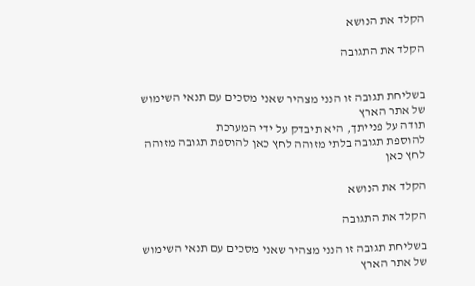הקלד את הנושא

הקלד את התגובה


בשליחת תגובה זו הנני מצהיר שאני מסכים עם תנאי השימוש של אתר הארץ
תודה על פנייתך, היא תיבדק על ידי המערכת
להוספת תגובה בלתי מזוהה לחץ כאן להוספת תגובה מזוהה לחץ כאן

הקלד את הנושא

הקלד את התגובה

בשליחת תגובה זו הנני מצהיר שאני מסכים עם תנאי השימוש של אתר הארץ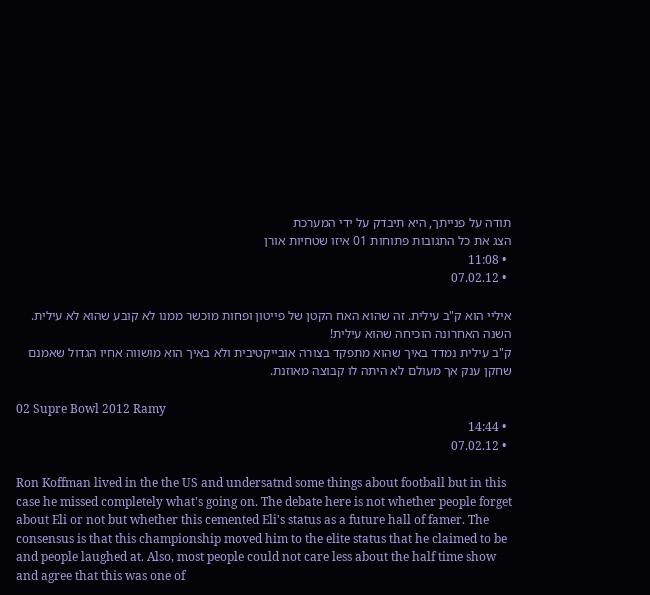תודה על פנייתך, היא תיבדק על ידי המערכת
הצג את כל התגובות פתוחות 01 איזו שטחיות אורן
  • 11:08
  • 07.02.12

איליי הוא ק"ב עילית. זה שהוא האח הקטן של פייטון ופחות מוכשר ממנו לא קובע שהוא לא עילית.
השנה האחרונה הוכיחה שהוא עילית!
ק"ב עילית נמדד באיך שהוא מתפקד בצורה אובייקטיבית ולא באיך הוא מושווה אחיו הגדול שאמנם שחקן ענק אך מעולם לא היתה לו קבוצה מאוזנת.

02 Supre Bowl 2012 Ramy
  • 14:44
  • 07.02.12

Ron Koffman lived in the the US and undersatnd some things about football but in this case he missed completely what's going on. The debate here is not whether people forget about Eli or not but whether this cemented Eli's status as a future hall of famer. The consensus is that this championship moved him to the elite status that he claimed to be and people laughed at. Also, most people could not care less about the half time show and agree that this was one of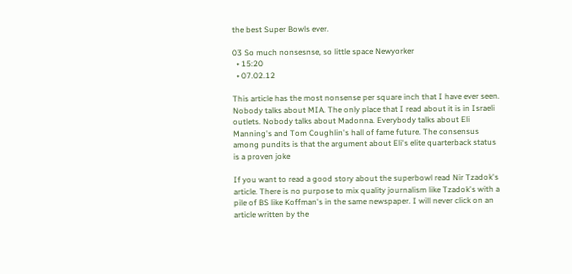the best Super Bowls ever.

03 So much nonsesnse, so little space Newyorker
  • 15:20
  • 07.02.12

This article has the most nonsense per square inch that I have ever seen. Nobody talks about MIA. The only place that I read about it is in Israeli outlets. Nobody talks about Madonna. Everybody talks about Eli Manning's and Tom Coughlin's hall of fame future. The consensus among pundits is that the argument about Eli's elite quarterback status is a proven joke

If you want to read a good story about the superbowl read Nir Tzadok's article. There is no purpose to mix quality journalism like Tzadok's with a pile of BS like Koffman's in the same newspaper. I will never click on an article written by the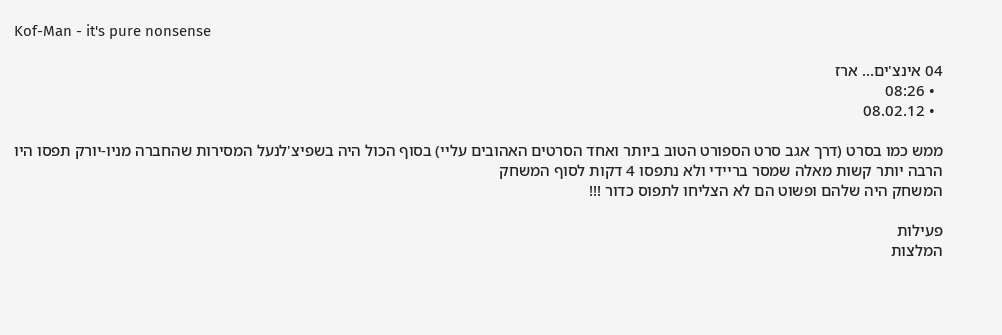Kof-Man - it's pure nonsense

04 אינצ'ים... ארז
  • 08:26
  • 08.02.12

ממש כמו בסרט (דרך אגב סרט הספורט הטוב ביותר ואחד הסרטים האהובים עליי) בסוף הכול היה בשפיצ'לנעל המסירות שהחברה מניו-יורק תפסו היו הרבה יותר קשות מאלה שמסר בריידי ולא נתפסו 4 דקות לסוף המשחק
המשחק היה שלהם ופשוט הם לא הצליחו לתפוס כדור !!!

פעילות
המלצות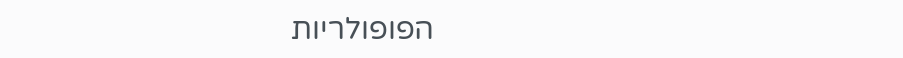הפופולריות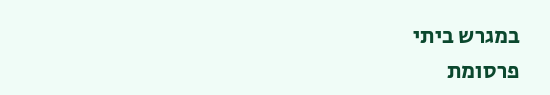במגרש ביתי
פרסומת